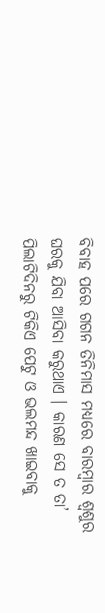ବିବାହ ପରେ ଗଗନ ତିନିମାସ ମଧ୍ୟରେ ବାରମ୍ବାର ଶ୍ୱଶୁର ଘରକୁ ଯିବା ଆସିବା କରୁଥାଏ । କାରଣ ସେ ତ ତା’ ପିଲାଟିଦିନରୁ ଟିକିଏ ପେଟୁ ଓ ଭଲମନ୍ଦ ଖାଇବାକୁ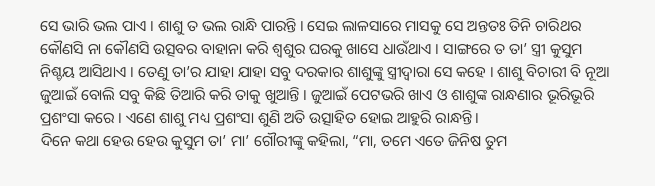ସେ ଭାରି ଭଲ ପାଏ । ଶାଶୁ ତ ଭଲ ରାନ୍ଧି ପାରନ୍ତି । ସେଇ ଲାଳସାରେ ମାସକୁ ସେ ଅନ୍ତତଃ ତିନି ଚାରିଥର କୌଣସି ନା କୌଣସି ଉତ୍ସବର ବାହାନା କରି ଶ୍ୱଶୁର ଘରକୁ ଖାସେ ଧାଉଁଥାଏ । ସାଙ୍ଗରେ ତ ତା’ ସ୍ତ୍ରୀ କୁସୁମ ନିଶ୍ଚୟ ଆସିଥାଏ । ତେଣୁ ତା’ର ଯାହା ଯାହା ସବୁ ଦରକାର ଶାଶୁଙ୍କୁ ସ୍ତ୍ରୀଦ୍ୱାରା ସେ କହେ । ଶାଶୁ ବିଚାରୀ ବି ନୂଆ ଜୁଆଇଁ ବୋଲି ସବୁ କିଛି ତିଆରି କରି ତାକୁ ଖୁଆନ୍ତି । ଜୁଆଇଁ ପେଟଭରି ଖାଏ ଓ ଶାଶୁଙ୍କ ରାନ୍ଧଣାର ଭୂରିଭୂରି ପ୍ରଶଂସା କରେ । ଏଣେ ଶାଶୁ ମଧ୍ୟ ପ୍ରଶଂସା ଶୁଣି ଅତି ଉତ୍ସାହିତ ହୋଇ ଆହୁରି ରାନ୍ଧନ୍ତି ।
ଦିନେ କଥା ହେଉ ହେଉ କୁସୁମ ତା’ ମା’ ଗୌରୀଙ୍କୁ କହିଲା, “ମା, ତମେ ଏତେ ଜିନିଷ ତୁମ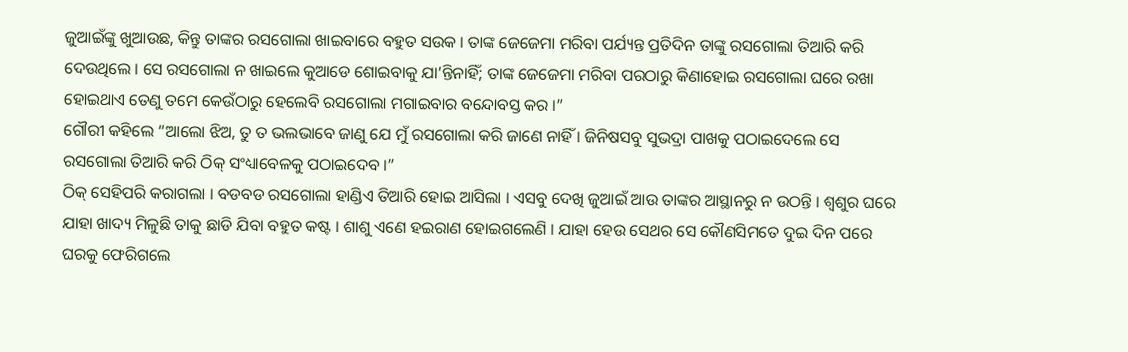ଜୁଆଇଁଙ୍କୁ ଖୁଆଉଛ, କିନ୍ତୁ ତାଙ୍କର ରସଗୋଲା ଖାଇବାରେ ବହୁତ ସଉକ । ତାଙ୍କ ଜେଜେମା ମରିବା ପର୍ଯ୍ୟନ୍ତ ପ୍ରତିଦିନ ତାଙ୍କୁ ରସଗୋଲା ତିଆରି କରି ଦେଉଥିଲେ । ସେ ରସଗୋଲା ନ ଖାଇଲେ କୁଆଡେ ଶୋଇବାକୁ ଯା’ନ୍ତିନାହିଁ; ତାଙ୍କ ଜେଜେମା ମରିବା ପରଠାରୁ କିଣାହୋଇ ରସଗୋଲା ଘରେ ରଖା ହୋଇଥାଏ ତେଣୁ ତମେ କେଉଁଠାରୁ ହେଲେବି ରସଗୋଲା ମଗାଇବାର ବନ୍ଦୋବସ୍ତ କର ।”
ଗୌରୀ କହିଲେ “ଆଲୋ ଝିଅ, ତୁ ତ ଭଲଭାବେ ଜାଣୁ ଯେ ମୁଁ ରସଗୋଲା କରି ଜାଣେ ନାହିଁ । ଜିନିଷସବୁ ସୁଭଦ୍ରା ପାଖକୁ ପଠାଇଦେଲେ ସେ ରସଗୋଲା ତିଆରି କରି ଠିକ୍ ସଂଧ୍ୟାବେଳକୁ ପଠାଇଦେବ ।”
ଠିକ୍ ସେହିପରି କରାଗଲା । ବଡବଡ ରସଗୋଲା ହାଣ୍ଡିଏ ତିଆରି ହୋଇ ଆସିଲା । ଏସବୁ ଦେଖି ଜୁଆଇଁ ଆଉ ତାଙ୍କର ଆସ୍ଥାନରୁ ନ ଉଠନ୍ତି । ଶ୍ୱଶୁର ଘରେ ଯାହା ଖାଦ୍ୟ ମିଳୁଛି ତାକୁ ଛାଡି ଯିବା ବହୁତ କଷ୍ଟ । ଶାଶୁ ଏଣେ ହଇରାଣ ହୋଇଗଲେଣି । ଯାହା ହେଉ ସେଥର ସେ କୌଣସିମତେ ଦୁଇ ଦିନ ପରେ ଘରକୁ ଫେରିଗଲେ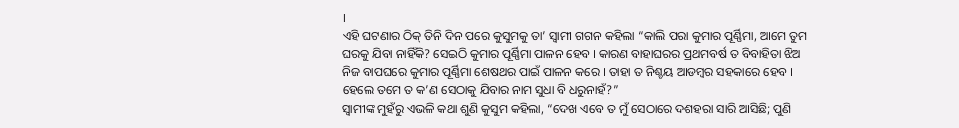।
ଏହି ଘଟଣାର ଠିକ୍ ତିନି ଦିନ ପରେ କୁସୁମକୁ ତା’ ସ୍ୱାମୀ ଗଗନ କହିଲା “କାଲି ପରା କୁମାର ପୂର୍ଣ୍ଣିମା, ଆମେ ତୁମ ଘରକୁ ଯିବା ନାହିଁକି? ସେଇଠି କୁମାର ପୂର୍ଣ୍ଣିମା ପାଳନ ହେବ । କାରଣ ବାହାଘରର ପ୍ରଥମବର୍ଷ ତ ବିବାହିତା ଝିଅ ନିଜ ବାପଘରେ କୁମାର ପୂର୍ଣ୍ଣିମା ଶେଷଥର ପାଇଁ ପାଳନ କରେ । ତାହା ତ ନିଶ୍ଚୟ ଆଡମ୍ବର ସହକାରେ ହେବ । ହେଲେ ତମେ ତ କ’ଣ ସେଠାକୁ ଯିବାର ନାମ ସୁଧା ବି ଧରୁନାହଁ?”
ସ୍ୱାମୀଙ୍କ ମୁହଁରୁ ଏଭଳି କଥା ଶୁଣି କୁସୁମ କହିଲା, “ଦେଖ ଏବେ ତ ମୁଁ ସେଠାରେ ଦଶହରା ସାରି ଆସିଛି; ପୁଣି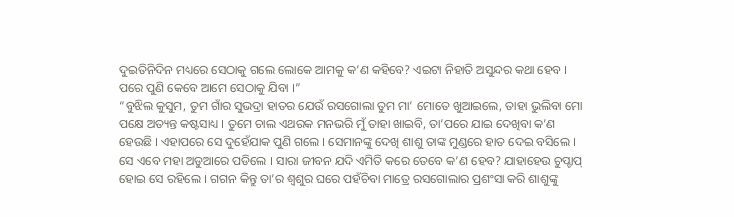ଦୁଇତିନିଦିନ ମଧ୍ୟରେ ସେଠାକୁ ଗଲେ ଲୋକେ ଆମକୁ କ’ଣ କହିବେ? ଏଇଟା ନିହାତି ଅସୁନ୍ଦର କଥା ହେବ । ପରେ ପୁଣି କେବେ ଆମେ ସେଠାକୁ ଯିବା ।”
“ବୁଝିଲ କୁସୁମ, ତୁମ ଗାଁର ସୁଭଦ୍ରା ହାତର ଯେଉଁ ରସଗୋଲା ତୁମ ମା’ ମୋତେ ଖୁଆଇଲେ, ତାହା ଭୁଲିବା ମୋ ପକ୍ଷେ ଅତ୍ୟନ୍ତ କଷ୍ଟସାଧ୍ୟ । ତୁମେ ଚାଲ ଏଥରକ ମନଭରି ମୁଁ ତାହା ଖାଇବି, ତା’ପରେ ଯାଇ ଦେଖିବା କ’ଣ ହେଉଛି । ଏହାପରେ ସେ ଦୁହେଁଯାକ ପୁଣି ଗଲେ । ସେମାନଙ୍କୁ ଦେଖି ଶାଶୁ ତାଙ୍କ ମୁଣ୍ଡରେ ହାତ ଦେଇ ବସିଲେ । ସେ ଏବେ ମହା ଅଡୁଆରେ ପଡିଲେ । ସାରା ଜୀବନ ଯଦି ଏମିତି କରେ ତେବେ କ’ଣ ହେବ? ଯାହାହେଉ ଚୁପ୍ଚାପ୍ ହୋଇ ସେ ରହିଲେ । ଗଗନ କିନ୍ତୁ ତା’ର ଶ୍ୱଶୁର ଘରେ ପହଁଚିବା ମାତ୍ରେ ରସଗୋଲାର ପ୍ରଶଂସା କରି ଶାଶୁଙ୍କୁ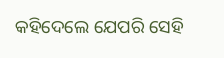କହିଦେଲେ ଯେପରି ସେହି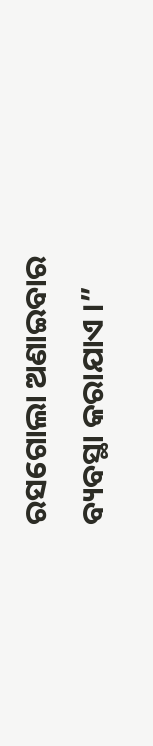ରସଗୋଲା ଅଣାଇବାର ବ୍ୟବସ୍ଥା କରାଯାଏ ।”